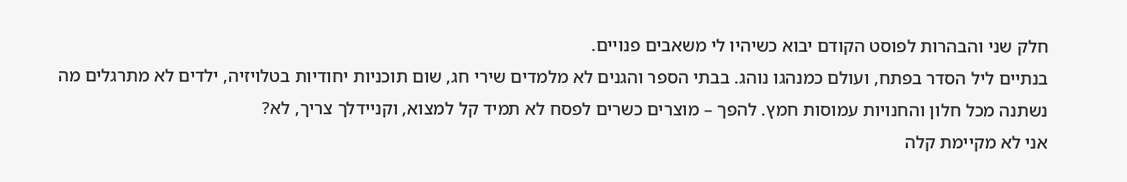חלק שני והבהרות לפוסט הקודם יבוא כשיהיו לי משאבים פנויים.
בנתיים ליל הסדר בפתח, ועולם כמנהגו נוהג. בבתי הספר והגנים לא מלמדים שירי חג, שום תוכניות יחודיות בטלויזיה, ילדים לא מתרגלים מה נשתנה מכל חלון והחנויות עמוסות חמץ. להפך – מוצרים כשרים לפסח לא תמיד קל למצוא, וקניידלך צריך, לא?
אני לא מקיימת קלה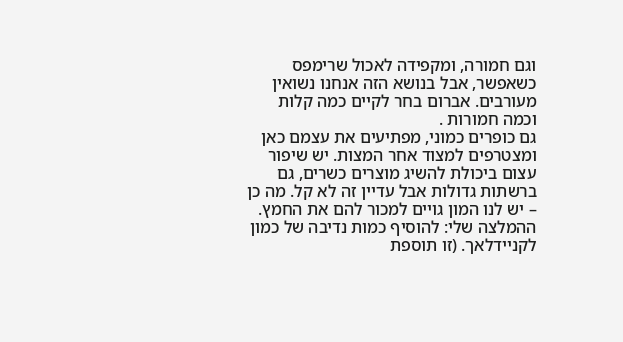וגם חמורה, ומקפידה לאכול שרימפס כשאפשר, אבל בנושא הזה אנחנו נשואין מעורבים. אברום בחר לקיים כמה קלות וכמה חמורות .
גם כופרים כמוני, מפתיעים את עצמם כאן ומצטרפים למצוד אחר המצות. יש שיפור עצום ביכולת להשיג מוצרים כשרים, גם ברשתות גדולות אבל עדיין זה לא קל. מה כן – יש לנו המון גויים למכור להם את החמץ.
ההמלצה שלי: להוסיף כמות נדיבה של כמון לקניידלאך. (זו תוספת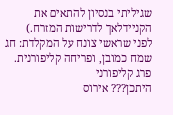שגיליתי בנסיון להתאים את הקניידלאך לדרישות המזרח.)
לפני שראשי צונח על המקלדת: חג שמח כמובן, ופריחה קליפורנית.
פרג קליפורני
היתכן??? אירוס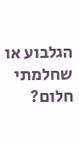הגלבוע או שחלמתי חלום?